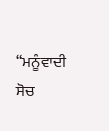“ਮਨੂੰਵਾਦੀ ਸੋਚ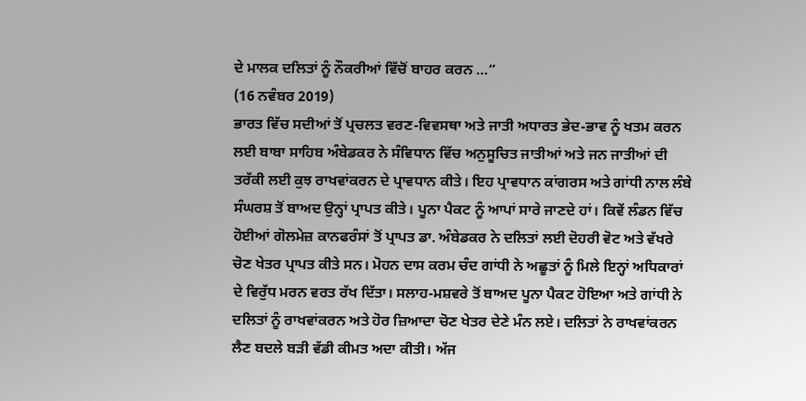ਦੇ ਮਾਲਕ ਦਲਿਤਾਂ ਨੂੰ ਨੌਕਰੀਆਂ ਵਿੱਚੋਂ ਬਾਹਰ ਕਰਨ ...”
(16 ਨਵੰਬਰ 2019)
ਭਾਰਤ ਵਿੱਚ ਸਦੀਆਂ ਤੋਂ ਪ੍ਰਚਲਤ ਵਰਣ-ਵਿਵਸਥਾ ਅਤੇ ਜਾਤੀ ਅਧਾਰਤ ਭੇਦ-ਭਾਵ ਨੂੰ ਖਤਮ ਕਰਨ ਲਈ ਬਾਬਾ ਸਾਹਿਬ ਅੰਬੇਡਕਰ ਨੇ ਸੰਵਿਧਾਨ ਵਿੱਚ ਅਨੁਸੂਚਿਤ ਜਾਤੀਆਂ ਅਤੇ ਜਨ ਜਾਤੀਆਂ ਦੀ ਤਰੱਕੀ ਲਈ ਕੁਝ ਰਾਖਵਾਂਕਰਨ ਦੇ ਪ੍ਰਾਵਧਾਨ ਕੀਤੇ। ਇਹ ਪ੍ਰਾਵਧਾਨ ਕਾਂਗਰਸ ਅਤੇ ਗਾਂਧੀ ਨਾਲ ਲੰਬੇ ਸੰਘਰਸ਼ ਤੋਂ ਬਾਅਦ ਉਨ੍ਹਾਂ ਪ੍ਰਾਪਤ ਕੀਤੇ। ਪੂਨਾ ਪੈਕਟ ਨੂੰ ਆਪਾਂ ਸਾਰੇ ਜਾਣਦੇ ਹਾਂ। ਕਿਵੇਂ ਲੰਡਨ ਵਿੱਚ ਹੋਈਆਂ ਗੋਲਮੇਜ਼ ਕਾਨਫਰੰਸਾਂ ਤੋਂ ਪ੍ਰਾਪਤ ਡਾ. ਅੰਬੇਡਕਰ ਨੇ ਦਲਿਤਾਂ ਲਈ ਦੋਹਰੀ ਵੋਟ ਅਤੇ ਵੱਖਰੇ ਚੋਣ ਖੇਤਰ ਪ੍ਰਾਪਤ ਕੀਤੇ ਸਨ। ਮੋਹਨ ਦਾਸ ਕਰਮ ਚੰਦ ਗਾਂਧੀ ਨੇ ਅਛੂਤਾਂ ਨੂੰ ਮਿਲੇ ਇਨ੍ਹਾਂ ਅਧਿਕਾਰਾਂ ਦੇ ਵਿਰੁੱਧ ਮਰਨ ਵਰਤ ਰੱਖ ਦਿੱਤਾ। ਸਲਾਹ-ਮਸ਼ਵਰੇ ਤੋਂ ਬਾਅਦ ਪੂਨਾ ਪੈਕਟ ਹੋਇਆ ਅਤੇ ਗਾਂਧੀ ਨੇ ਦਲਿਤਾਂ ਨੂੰ ਰਾਖਵਾਂਕਰਨ ਅਤੇ ਹੋਰ ਜ਼ਿਆਦਾ ਚੋਣ ਖੇਤਰ ਦੇਣੇ ਮੰਨ ਲਏ। ਦਲਿਤਾਂ ਨੇ ਰਾਖਵਾਂਕਰਨ ਲੈਣ ਬਦਲੇ ਬੜੀ ਵੱਡੀ ਕੀਮਤ ਅਦਾ ਕੀਤੀ। ਅੱਜ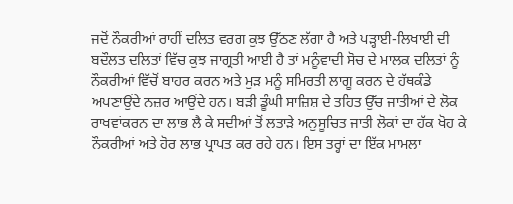ਜਦੋਂ ਨੌਕਰੀਆਂ ਰਾਹੀਂ ਦਲਿਤ ਵਰਗ ਕੁਝ ਉੱਠਣ ਲੱਗਾ ਹੈ ਅਤੇ ਪੜ੍ਹਾਈ-ਲਿਖਾਈ ਦੀ ਬਦੌਲਤ ਦਲਿਤਾਂ ਵਿੱਚ ਕੁਝ ਜਾਗ੍ਰਤੀ ਆਈ ਹੈ ਤਾਂ ਮਨੂੰਵਾਦੀ ਸੋਚ ਦੇ ਮਾਲਕ ਦਲਿਤਾਂ ਨੂੰ ਨੌਕਰੀਆਂ ਵਿੱਚੋਂ ਬਾਹਰ ਕਰਨ ਅਤੇ ਮੁੜ ਮਨੂੰ ਸਮਿਰਤੀ ਲਾਗੂ ਕਰਨ ਦੇ ਹੱਥਕੰਡੇ ਅਪਣਾਉਂਦੇ ਨਜ਼ਰ ਆਉਂਦੇ ਹਨ। ਬੜੀ ਡੂੰਘੀ ਸਾਜ਼ਿਸ਼ ਦੇ ਤਹਿਤ ਉੱਚ ਜਾਤੀਆਂ ਦੇ ਲੋਕ ਰਾਖਵਾਂਕਰਨ ਦਾ ਲਾਭ ਲੈ ਕੇ ਸਦੀਆਂ ਤੋਂ ਲਤਾੜੇ ਅਨੁਸੂਚਿਤ ਜਾਤੀ ਲੋਕਾਂ ਦਾ ਹੱਕ ਖੋਹ ਕੇ ਨੌਕਰੀਆਂ ਅਤੇ ਹੋਰ ਲਾਭ ਪ੍ਰਾਪਤ ਕਰ ਰਹੇ ਹਨ। ਇਸ ਤਰ੍ਹਾਂ ਦਾ ਇੱਕ ਮਾਮਲਾ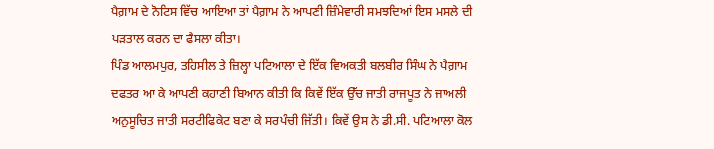ਪੈਗ਼ਾਮ ਦੇ ਨੋਟਿਸ ਵਿੱਚ ਆਇਆ ਤਾਂ ਪੈਗ਼ਾਮ ਨੇ ਆਪਣੀ ਜ਼ਿੰਮੇਵਾਰੀ ਸਮਝਦਿਆਂ ਇਸ ਮਸਲੇ ਦੀ ਪੜਤਾਲ ਕਰਨ ਦਾ ਫੈਸਲਾ ਕੀਤਾ।
ਪਿੰਡ ਆਲਮਪੁਰ, ਤਹਿਸੀਲ ਤੇ ਜ਼ਿਲ੍ਹਾ ਪਟਿਆਲਾ ਦੇ ਇੱਕ ਵਿਅਕਤੀ ਬਲਬੀਰ ਸਿੰਘ ਨੇ ਪੈਗ਼ਾਮ ਦਫਤਰ ਆ ਕੇ ਆਪਣੀ ਕਹਾਣੀ ਬਿਆਨ ਕੀਤੀ ਕਿ ਕਿਵੇਂ ਇੱਕ ਉੱਚ ਜਾਤੀ ਰਾਜਪੂਤ ਨੇ ਜਾਅਲੀ ਅਨੁਸੂਚਿਤ ਜਾਤੀ ਸਰਟੀਫਿਕੇਟ ਬਣਾ ਕੇ ਸਰਪੰਚੀ ਜਿੱਤੀ। ਕਿਵੇਂ ਉਸ ਨੇ ਡੀ.ਸੀ. ਪਟਿਆਲਾ ਕੋਲ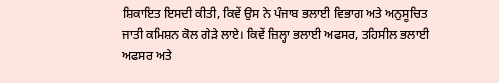ਸ਼ਿਕਾਇਤ ਇਸਦੀ ਕੀਤੀ, ਕਿਵੇਂ ਉਸ ਨੇ ਪੰਜਾਬ ਭਲਾਈ ਵਿਭਾਗ ਅਤੇ ਅਨੁਸੂਚਿਤ ਜਾਤੀ ਕਮਿਸ਼ਨ ਕੋਲ ਗੇੜੇ ਲਾਏ। ਕਿਵੇਂ ਜ਼ਿਲ੍ਹਾ ਭਲਾਈ ਅਫਸਰ, ਤਹਿਸੀਲ ਭਲਾਈ ਅਫਸਰ ਅਤੇ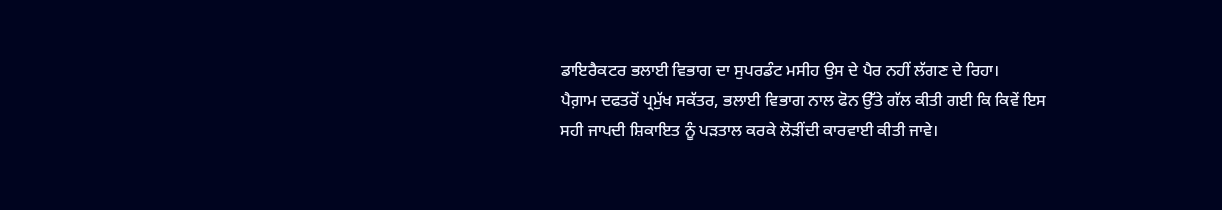ਡਾਇਰੈਕਟਰ ਭਲਾਈ ਵਿਭਾਗ ਦਾ ਸੁਪਰਡੰਟ ਮਸੀਹ ਉਸ ਦੇ ਪੈਰ ਨਹੀਂ ਲੱਗਣ ਦੇ ਰਿਹਾ।
ਪੈਗ਼ਾਮ ਦਫਤਰੋਂ ਪ੍ਰਮੁੱਖ ਸਕੱਤਰ, ਭਲਾਈ ਵਿਭਾਗ ਨਾਲ ਫੋਨ ਉੱਤੇ ਗੱਲ ਕੀਤੀ ਗਈ ਕਿ ਕਿਵੇਂ ਇਸ ਸਹੀ ਜਾਪਦੀ ਸ਼ਿਕਾਇਤ ਨੂੰ ਪੜਤਾਲ ਕਰਕੇ ਲੋੜੀਂਦੀ ਕਾਰਵਾਈ ਕੀਤੀ ਜਾਵੇ।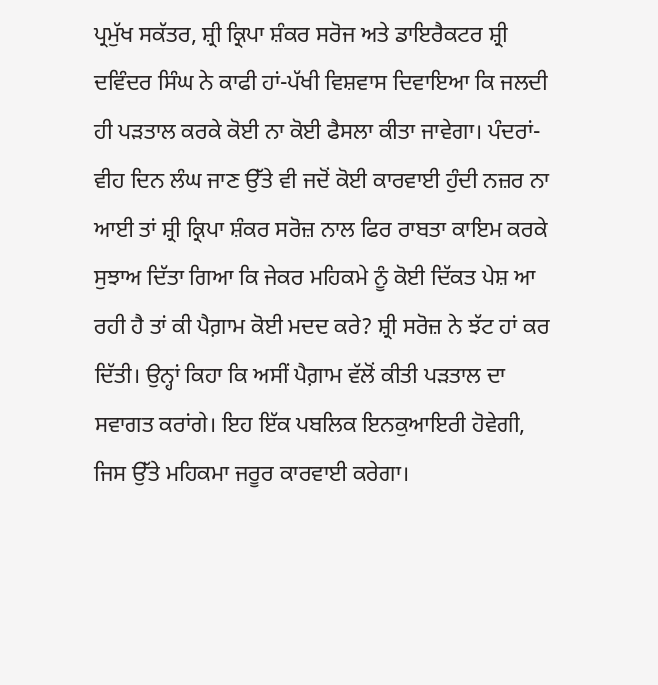ਪ੍ਰਮੁੱਖ ਸਕੱਤਰ, ਸ਼੍ਰੀ ਕ੍ਰਿਪਾ ਸ਼ੰਕਰ ਸਰੋਜ ਅਤੇ ਡਾਇਰੈਕਟਰ ਸ਼੍ਰੀ ਦਵਿੰਦਰ ਸਿੰਘ ਨੇ ਕਾਫੀ ਹਾਂ-ਪੱਖੀ ਵਿਸ਼ਵਾਸ ਦਿਵਾਇਆ ਕਿ ਜਲਦੀ ਹੀ ਪੜਤਾਲ ਕਰਕੇ ਕੋਈ ਨਾ ਕੋਈ ਫੈਸਲਾ ਕੀਤਾ ਜਾਵੇਗਾ। ਪੰਦਰਾਂ-ਵੀਹ ਦਿਨ ਲੰਘ ਜਾਣ ਉੱਤੇ ਵੀ ਜਦੋਂ ਕੋਈ ਕਾਰਵਾਈ ਹੁੰਦੀ ਨਜ਼ਰ ਨਾ ਆਈ ਤਾਂ ਸ਼੍ਰੀ ਕ੍ਰਿਪਾ ਸ਼ੰਕਰ ਸਰੋਜ਼ ਨਾਲ ਫਿਰ ਰਾਬਤਾ ਕਾਇਮ ਕਰਕੇ ਸੁਝਾਅ ਦਿੱਤਾ ਗਿਆ ਕਿ ਜੇਕਰ ਮਹਿਕਮੇ ਨੂੰ ਕੋਈ ਦਿੱਕਤ ਪੇਸ਼ ਆ ਰਹੀ ਹੈ ਤਾਂ ਕੀ ਪੈਗ਼ਾਮ ਕੋਈ ਮਦਦ ਕਰੇ? ਸ਼੍ਰੀ ਸਰੋਜ਼ ਨੇ ਝੱਟ ਹਾਂ ਕਰ ਦਿੱਤੀ। ਉਨ੍ਹਾਂ ਕਿਹਾ ਕਿ ਅਸੀਂ ਪੈਗ਼ਾਮ ਵੱਲੋਂ ਕੀਤੀ ਪੜਤਾਲ ਦਾ ਸਵਾਗਤ ਕਰਾਂਗੇ। ਇਹ ਇੱਕ ਪਬਲਿਕ ਇਨਕੁਆਇਰੀ ਹੋਵੇਗੀ, ਜਿਸ ਉੱਤੇ ਮਹਿਕਮਾ ਜਰੂਰ ਕਾਰਵਾਈ ਕਰੇਗਾ।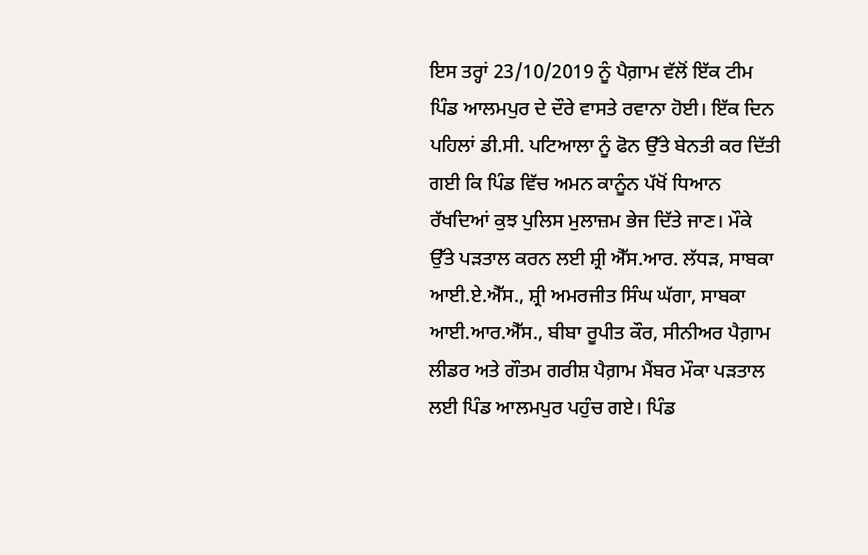ਇਸ ਤਰ੍ਹਾਂ 23/10/2019 ਨੂੰ ਪੈਗ਼ਾਮ ਵੱਲੋਂ ਇੱਕ ਟੀਮ ਪਿੰਡ ਆਲਮਪੁਰ ਦੇ ਦੌਰੇ ਵਾਸਤੇ ਰਵਾਨਾ ਹੋਈ। ਇੱਕ ਦਿਨ ਪਹਿਲਾਂ ਡੀ.ਸੀ. ਪਟਿਆਲਾ ਨੂੰ ਫੋਨ ਉੱਤੇ ਬੇਨਤੀ ਕਰ ਦਿੱਤੀ ਗਈ ਕਿ ਪਿੰਡ ਵਿੱਚ ਅਮਨ ਕਾਨੂੰਨ ਪੱਖੋਂ ਧਿਆਨ ਰੱਖਦਿਆਂ ਕੁਝ ਪੁਲਿਸ ਮੁਲਾਜ਼ਮ ਭੇਜ ਦਿੱਤੇ ਜਾਣ। ਮੌਕੇ ਉੱਤੇ ਪੜਤਾਲ ਕਰਨ ਲਈ ਸ਼੍ਰੀ ਐੱਸ.ਆਰ. ਲੱਧੜ, ਸਾਬਕਾ ਆਈ.ਏ.ਐੱਸ., ਸ਼੍ਰੀ ਅਮਰਜੀਤ ਸਿੰਘ ਘੱਗਾ, ਸਾਬਕਾ ਆਈ.ਆਰ.ਐੱਸ., ਬੀਬਾ ਰੂਪੀਤ ਕੌਰ, ਸੀਨੀਅਰ ਪੈਗ਼ਾਮ ਲੀਡਰ ਅਤੇ ਗੌਤਮ ਗਰੀਸ਼ ਪੈਗ਼ਾਮ ਮੈਂਬਰ ਮੌਕਾ ਪੜਤਾਲ ਲਈ ਪਿੰਡ ਆਲਮਪੁਰ ਪਹੁੰਚ ਗਏ। ਪਿੰਡ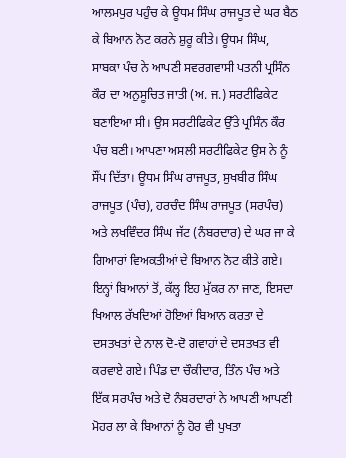ਆਲਮਪੁਰ ਪਹੁੰਚ ਕੇ ਊਧਮ ਸਿੰਘ ਰਾਜਪੂਤ ਦੇ ਘਰ ਬੈਠ ਕੇ ਬਿਆਨ ਨੋਟ ਕਰਨੇ ਸ਼ੁਰੂ ਕੀਤੇ। ਊਧਮ ਸਿੰਘ, ਸਾਬਕਾ ਪੰਚ ਨੇ ਆਪਣੀ ਸਵਰਗਵਾਸੀ ਪਤਨੀ ਪ੍ਰਸਿੰਨ ਕੌਰ ਦਾ ਅਨੁਸੂਚਿਤ ਜਾਤੀ (ਅ. ਜ.) ਸਰਟੀਫਿਕੇਟ ਬਣਾਇਆ ਸੀ। ਉਸ ਸਰਟੀਫਿਕੇਟ ਉੱਤੇ ਪ੍ਰਸਿੰਨ ਕੌਰ ਪੰਚ ਬਣੀ। ਆਪਣਾ ਅਸਲੀ ਸਰਟੀਫਿਕੇਟ ਉਸ ਨੇ ਨੂੰ ਸੌਂਪ ਦਿੱਤਾ। ਊਧਮ ਸਿੰਘ ਰਾਜਪੂਤ, ਸੁਖਬੀਰ ਸਿੰਘ ਰਾਜਪੂਤ (ਪੰਚ), ਹਰਚੰਦ ਸਿੰਘ ਰਾਜਪੂਤ (ਸਰਪੰਚ) ਅਤੇ ਲਖਵਿੰਦਰ ਸਿੰਘ ਜੱਟ (ਨੰਬਰਦਾਰ) ਦੇ ਘਰ ਜਾ ਕੇ ਗਿਆਰਾਂ ਵਿਅਕਤੀਆਂ ਦੇ ਬਿਆਨ ਨੋਟ ਕੀਤੇ ਗਏ। ਇਨ੍ਹਾਂ ਬਿਆਨਾਂ ਤੋਂ, ਕੱਲ੍ਹ ਇਹ ਮੁੱਕਰ ਨਾ ਜਾਣ, ਇਸਦਾ ਖਿਆਲ ਰੱਖਦਿਆਂ ਹੋਇਆਂ ਬਿਆਨ ਕਰਤਾ ਦੇ ਦਸਤਖਤਾਂ ਦੇ ਨਾਲ ਦੋ-ਦੋ ਗਵਾਹਾਂ ਦੇ ਦਸਤਖਤ ਵੀ ਕਰਵਾਏ ਗਏ। ਪਿੰਡ ਦਾ ਚੌਕੀਦਾਰ, ਤਿੰਨ ਪੰਚ ਅਤੇ ਇੱਕ ਸਰਪੰਚ ਅਤੇ ਦੋ ਨੰਬਰਦਾਰਾਂ ਨੇ ਆਪਣੀ ਆਪਣੀ ਮੋਹਰ ਲਾ ਕੇ ਬਿਆਨਾਂ ਨੂੰ ਹੋਰ ਵੀ ਪੁਖਤਾ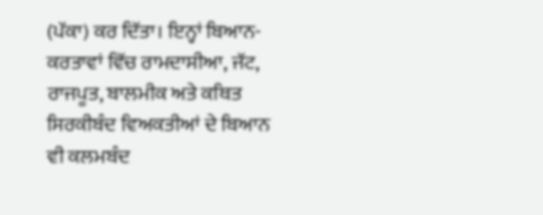(ਪੱਕਾ) ਕਰ ਦਿੱਤਾ। ਇਨ੍ਹਾਂ ਬਿਆਨ-ਕਰਤਾਵਾਂ ਵਿੱਚ ਰਾਮਦਾਸੀਆ, ਜੱਟ, ਰਾਜਪੂਤ, ਬਾਲਮੀਕ ਅਤੇ ਕਥਿਤ ਸਿਰਕੀਬੰਦ ਵਿਅਕਤੀਆਂ ਦੇ ਬਿਆਨ ਵੀ ਕਲਮਬੰਦ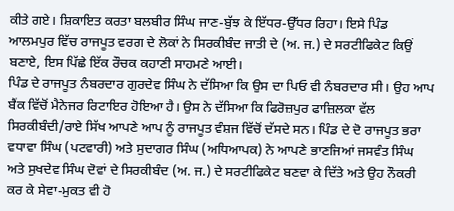ਕੀਤੇ ਗਏ। ਸ਼ਿਕਾਇਤ ਕਰਤਾ ਬਲਬੀਰ ਸਿੰਘ ਜਾਣ-ਬੁੱਝ ਕੇ ਇੱਧਰ-ਉੱਧਰ ਰਿਹਾ। ਇਸੇ ਪਿੰਡ ਆਲਮਪੁਰ ਵਿੱਚ ਰਾਜਪੂਤ ਵਰਗ ਦੇ ਲੋਕਾਂ ਨੇ ਸਿਰਕੀਬੰਦ ਜਾਤੀ ਦੇ (ਅ. ਜ.) ਦੇ ਸਰਟੀਫਿਕੇਟ ਕਿਉਂ ਬਣਾਏ, ਇਸ ਪਿੱਛੇ ਇੱਕ ਰੌਚਕ ਕਹਾਣੀ ਸਾਹਮਣੇ ਆਈ।
ਪਿੰਡ ਦੇ ਰਾਜਪੂਤ ਨੰਬਰਦਾਰ ਗੁਰਦੇਵ ਸਿੰਘ ਨੇ ਦੱਸਿਆ ਕਿ ਉਸ ਦਾ ਪਿਓ ਵੀ ਨੰਬਰਦਾਰ ਸੀ। ਉਹ ਆਪ ਬੈਂਕ ਵਿੱਚੋਂ ਮੈਨੇਜਰ ਰਿਟਾਇਰ ਹੋਇਆ ਹੈ। ਉਸ ਨੇ ਦੱਸਿਆ ਕਿ ਫਿਰੋਜ਼ਪੁਰ ਫਾਜ਼ਿਲਕਾ ਵੱਲ ਸਿਰਕੀਬੰਦੀ/ਰਾਏ ਸਿੱਖ ਆਪਣੇ ਆਪ ਨੂੰ ਰਾਜਪੂਤ ਵੰਸ਼ਜ ਵਿੱਚੋਂ ਦੱਸਦੇ ਸਨ। ਪਿੰਡ ਦੇ ਦੋ ਰਾਜਪੂਤ ਭਰਾ ਵਧਾਵਾ ਸਿੰਘ (ਪਟਵਾਰੀ) ਅਤੇ ਸੁਦਾਗਰ ਸਿੰਘ (ਅਧਿਆਪਕ) ਨੇ ਆਪਣੇ ਭਾਣਜਿਆਂ ਜਸਵੰਤ ਸਿੰਘ ਅਤੇ ਸੁਖਦੇਵ ਸਿੰਘ ਦੋਵਾਂ ਦੇ ਸਿਰਕੀਬੰਦ (ਅ. ਜ.) ਦੇ ਸਰਟੀਫਿਕੇਟ ਬਣਵਾ ਕੇ ਦਿੱਤੇ ਅਤੇ ਉਹ ਨੌਕਰੀ ਕਰ ਕੇ ਸੇਵਾ-ਮੁਕਤ ਵੀ ਹੋ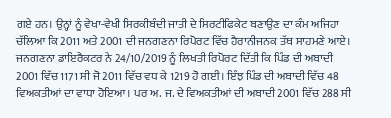ਗਏ ਹਨ। ਉਨ੍ਹਾਂ ਨੂੰ ਵੇਖਾ-ਵੇਖੀ ਸਿਰਕੀਬੰਦੀ ਜਾਤੀ ਦੇ ਸਿਰਟੀਫਿਕੇਟ ਬਣਾਉਣ ਦਾ ਕੰਮ ਅਜਿਹਾ ਚੱਲਿਆ ਕਿ 2011 ਅਤੇ 2001 ਦੀ ਜਨਗਣਨਾ ਰਿਪੋਰਟ ਵਿੱਚ ਹੈਰਾਨੀਜਨਕ ਤੱਥ ਸਾਹਮਣੇ ਆਏ। ਜਨਗਣਨਾ ਡਾਇਰੈਕਟਰ ਨੇ 24/10/2019 ਨੂੰ ਲਿਖਤੀ ਰਿਪੋਰਟ ਦਿੱਤੀ ਕਿ ਪਿੰਡ ਦੀ ਅਬਾਦੀ 2001 ਵਿੱਚ 1171 ਸੀ ਜੋ 2011 ਵਿੱਚ ਵਧ ਕੇ 1219 ਹੋ ਗਈ। ਇੰਝ ਪਿੰਡ ਦੀ ਅਬਾਦੀ ਵਿੱਚ 48 ਵਿਅਕਤੀਆਂ ਦਾ ਵਾਧਾ ਹੋਇਆ। ਪਰ ਅ. ਜ. ਦੇ ਵਿਅਕਤੀਆਂ ਦੀ ਅਬਾਦੀ 2001 ਵਿੱਚ 288 ਸੀ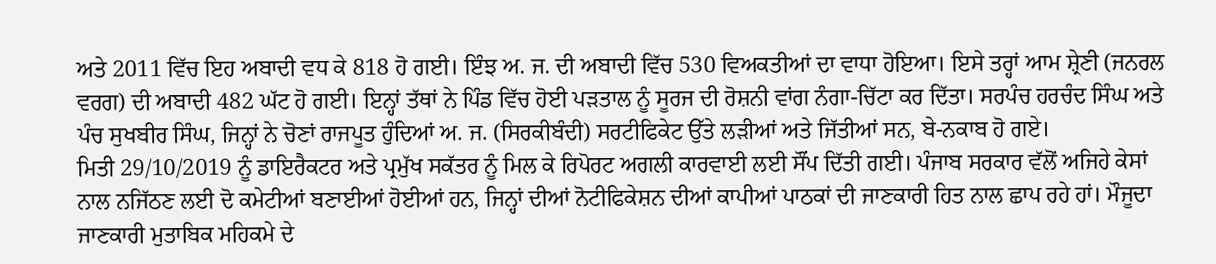ਅਤੇ 2011 ਵਿੱਚ ਇਹ ਅਬਾਦੀ ਵਧ ਕੇ 818 ਹੋ ਗਈ। ਇੰਝ ਅ. ਜ. ਦੀ ਅਬਾਦੀ ਵਿੱਚ 530 ਵਿਅਕਤੀਆਂ ਦਾ ਵਾਧਾ ਹੋਇਆ। ਇਸੇ ਤਰ੍ਹਾਂ ਆਮ ਸ਼੍ਰੇਣੀ (ਜਨਰਲ ਵਰਗ) ਦੀ ਅਬਾਦੀ 482 ਘੱਟ ਹੋ ਗਈ। ਇਨ੍ਹਾਂ ਤੱਥਾਂ ਨੇ ਪਿੰਡ ਵਿੱਚ ਹੋਈ ਪੜਤਾਲ ਨੂੰ ਸੂਰਜ ਦੀ ਰੋਸ਼ਨੀ ਵਾਂਗ ਨੰਗਾ-ਚਿੱਟਾ ਕਰ ਦਿੱਤਾ। ਸਰਪੰਚ ਹਰਚੰਦ ਸਿੰਘ ਅਤੇ ਪੰਚ ਸੁਖਬੀਰ ਸਿੰਘ, ਜਿਨ੍ਹਾਂ ਨੇ ਚੋਣਾਂ ਰਾਜਪੂਤ ਹੁੰਦਿਆਂ ਅ. ਜ. (ਸਿਰਕੀਬੰਦੀ) ਸਰਟੀਫਿਕੇਟ ਉੱਤੇ ਲੜੀਆਂ ਅਤੇ ਜਿੱਤੀਆਂ ਸਨ, ਬੇ-ਨਕਾਬ ਹੋ ਗਏ।
ਮਿਤੀ 29/10/2019 ਨੂੰ ਡਾਇਰੈਕਟਰ ਅਤੇ ਪ੍ਰਮੁੱਖ ਸਕੱਤਰ ਨੂੰ ਮਿਲ ਕੇ ਰਿਪੋਰਟ ਅਗਲੀ ਕਾਰਵਾਈ ਲਈ ਸੌਂਪ ਦਿੱਤੀ ਗਈ। ਪੰਜਾਬ ਸਰਕਾਰ ਵੱਲੋਂ ਅਜਿਹੇ ਕੇਸਾਂ ਨਾਲ ਨਜਿੱਠਣ ਲਈ ਦੋ ਕਮੇਟੀਆਂ ਬਣਾਈਆਂ ਹੋਈਆਂ ਹਨ, ਜਿਨ੍ਹਾਂ ਦੀਆਂ ਨੋਟੀਫਿਕੇਸ਼ਨ ਦੀਆਂ ਕਾਪੀਆਂ ਪਾਠਕਾਂ ਦੀ ਜਾਣਕਾਰੀ ਹਿਤ ਨਾਲ ਛਾਪ ਰਹੇ ਹਾਂ। ਮੌਜੂਦਾ ਜਾਣਕਾਰੀ ਮੁਤਾਬਿਕ ਮਹਿਕਮੇ ਦੇ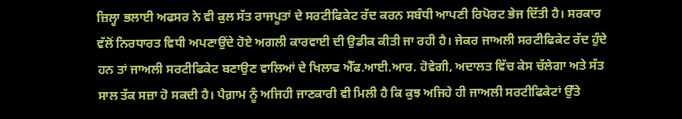ਜ਼ਿਲ੍ਹਾ ਭਲਾਈ ਅਫਸਰ ਨੇ ਵੀ ਕੁਲ ਸੱਤ ਰਾਜਪੂਤਾਂ ਦੇ ਸਰਟੀਫਿਕੇਟ ਰੱਦ ਕਰਨ ਸਬੰਧੀ ਆਪਣੀ ਰਿਪੋਰਟ ਭੇਜ ਦਿੱਤੀ ਹੈ। ਸਰਕਾਰ ਵੱਲੋਂ ਨਿਰਧਾਰਤ ਵਿਧੀ ਅਪਣਾਉਂਦੇ ਹੋਏ ਅਗਲੀ ਕਾਰਵਾਈ ਦੀ ਉਡੀਕ ਕੀਤੀ ਜਾ ਰਹੀ ਹੈ। ਜੇਕਰ ਜਾਅਲੀ ਸਰਟੀਫਿਕੇਟ ਰੱਦ ਹੁੰਦੇ ਹਨ ਤਾਂ ਜਾਅਲੀ ਸਰਟੀਫਿਕੇਟ ਬਣਾਉਣ ਵਾਲਿਆਂ ਦੇ ਖਿਲਾਫ ਐੱਫ.ਆਈ.ਆਰ. ਹੋਵੇਗੀ, ਅਦਾਲਤ ਵਿੱਚ ਕੇਸ ਚੱਲੇਗਾ ਅਤੇ ਸੱਤ ਸਾਲ ਤੱਕ ਸਜ਼ਾ ਹੋ ਸਕਦੀ ਹੈ। ਪੈਗ਼ਾਮ ਨੂੰ ਅਜਿਹੀ ਜਾਣਕਾਰੀ ਵੀ ਮਿਲੀ ਹੈ ਕਿ ਕੁਝ ਅਜਿਹੇ ਹੀ ਜਾਅਲੀ ਸਰਟੀਫਿਕੇਟਾਂ ਉੱਤੇ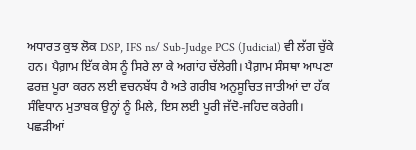ਅਧਾਰਤ ਕੁਝ ਲੋਕ DSP, IFS ns/ Sub-Judge PCS (Judicial) ਵੀ ਲੱਗ ਚੁੱਕੇ ਹਨ। ਪੈਗ਼ਾਮ ਇੱਕ ਕੇਸ ਨੂੰ ਸਿਰੇ ਲਾ ਕੇ ਅਗਾਂਹ ਚੱਲੇਗੀ। ਪੈਗ਼ਾਮ ਸੰਸਥਾ ਆਪਣਾ ਫਰਜ਼ ਪੂਰਾ ਕਰਨ ਲਈ ਵਚਨਬੱਧ ਹੈ ਅਤੇ ਗਰੀਬ ਅਨੁਸੂਚਿਤ ਜਾਤੀਆਂ ਦਾ ਹੱਕ ਸੰਵਿਧਾਨ ਮੁਤਾਬਕ ਉਨ੍ਹਾਂ ਨੂੰ ਮਿਲੇ, ਇਸ ਲਈ ਪੂਰੀ ਜੱਦੋ-ਜਹਿਦ ਕਰੇਗੀ।
ਪਛੜੀਆਂ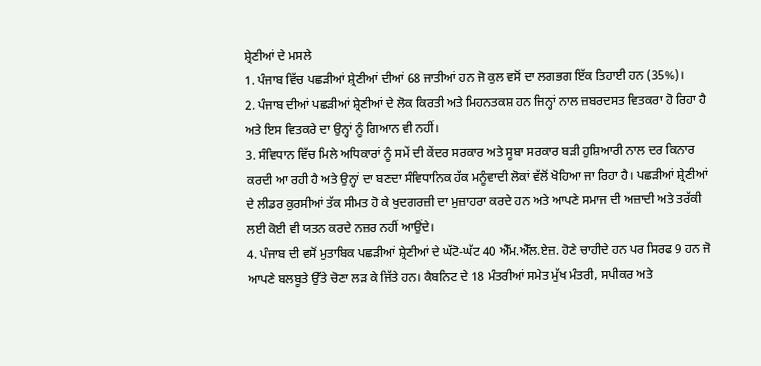ਸ਼੍ਰੇਣੀਆਂ ਦੇ ਮਸਲੇ
1. ਪੰਜਾਬ ਵਿੱਚ ਪਛੜੀਆਂ ਸ਼੍ਰੇਣੀਆਂ ਦੀਆਂ 68 ਜਾਤੀਆਂ ਹਨ ਜੋ ਕੁਲ ਵਸੋਂ ਦਾ ਲਗਭਗ ਇੱਕ ਤਿਹਾਈ ਹਨ (35%)।
2. ਪੰਜਾਬ ਦੀਆਂ ਪਛੜੀਆਂ ਸ਼੍ਰੇਣੀਆਂ ਦੇ ਲੋਕ ਕਿਰਤੀ ਅਤੇ ਮਿਹਨਤਕਸ਼ ਹਨ ਜਿਨ੍ਹਾਂ ਨਾਲ ਜ਼ਬਰਦਸਤ ਵਿਤਕਰਾ ਹੋ ਰਿਹਾ ਹੈ ਅਤੇ ਇਸ ਵਿਤਕਰੇ ਦਾ ਉਨ੍ਹਾਂ ਨੂੰ ਗਿਆਨ ਵੀ ਨਹੀਂ।
3. ਸੰਵਿਧਾਨ ਵਿੱਚ ਮਿਲੇ ਅਧਿਕਾਰਾਂ ਨੂੰ ਸਮੇਂ ਦੀ ਕੇਂਦਰ ਸਰਕਾਰ ਅਤੇ ਸੂਬਾ ਸਰਕਾਰ ਬੜੀ ਹੁਸ਼ਿਆਰੀ ਨਾਲ ਦਰ ਕਿਨਾਰ ਕਰਦੀ ਆ ਰਹੀ ਹੈ ਅਤੇ ਉਨ੍ਹਾਂ ਦਾ ਬਣਦਾ ਸੰਵਿਧਾਨਿਕ ਹੱਕ ਮਨੂੰਵਾਦੀ ਲੋਕਾਂ ਵੱਲੋਂ ਖੋਹਿਆ ਜਾ ਰਿਹਾ ਹੈ। ਪਛੜੀਆਂ ਸ਼੍ਰੇਣੀਆਂ ਦੇ ਲੀਡਰ ਕੁਰਸੀਆਂ ਤੱਕ ਸੀਮਤ ਹੋ ਕੇ ਖੁਦਗਰਜ਼ੀ ਦਾ ਮੁਜ਼ਾਹਰਾ ਕਰਦੇ ਹਨ ਅਤੇ ਆਪਣੇ ਸਮਾਜ ਦੀ ਅਜ਼ਾਦੀ ਅਤੇ ਤਰੱਕੀ ਲਈ ਕੋਈ ਵੀ ਯਤਨ ਕਰਦੇ ਨਜ਼ਰ ਨਹੀਂ ਆਉਂਦੇ।
4. ਪੰਜਾਬ ਦੀ ਵਸੋਂ ਮੁਤਾਬਿਕ ਪਛੜੀਆਂ ਸ਼੍ਰੇਣੀਆਂ ਦੇ ਘੱਟੋ-ਘੱਟ 40 ਐੱਮ.ਐੱਲ.ਏਜ਼. ਹੋਣੇ ਚਾਹੀਦੇ ਹਨ ਪਰ ਸਿਰਫ 9 ਹਨ ਜੋ ਆਪਣੇ ਬਲਬੂਤੇ ਉੱਤੇ ਚੋਣਾ ਲੜ ਕੇ ਜਿੱਤੇ ਹਨ। ਕੈਬਨਿਟ ਦੇ 18 ਮੰਤਰੀਆਂ ਸਮੇਤ ਮੁੱਖ ਮੰਤਰੀ, ਸਪੀਕਰ ਅਤੇ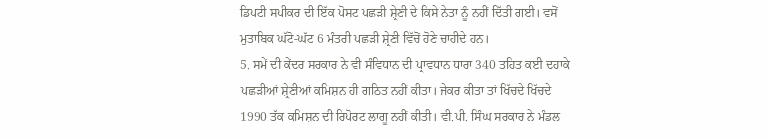ਡਿਪਟੀ ਸਪੀਕਰ ਦੀ ਇੱਕ ਪੋਸਟ ਪਛੜੀ ਸ਼੍ਰੇਣੀ ਦੇ ਕਿਸੇ ਨੇਤਾ ਨੂੰ ਨਹੀਂ ਦਿੱਤੀ ਗਈ। ਵਸੋਂ ਮੁਤਾਬਿਕ ਘੱਟੋ-ਘੱਟ 6 ਮੰਤਰੀ ਪਛੜੀ ਸ਼੍ਰੇਣੀ ਵਿੱਚੋਂ ਹੋਣੇ ਚਾਹੀਦੇ ਹਨ।
5. ਸਮੇਂ ਦੀ ਕੇਂਦਰ ਸਰਕਾਰ ਨੇ ਵੀ ਸੰਵਿਧਾਨ ਦੀ ਪ੍ਰਾਵਧਾਨ ਧਾਰਾ 340 ਤਹਿਤ ਕਈ ਦਹਾਕੇ ਪਛੜੀਆਂ ਸ਼੍ਰੇਣੀਆਂ ਕਮਿਸ਼ਨ ਹੀ ਗਠਿਤ ਨਹੀਂ ਕੀਤਾ। ਜੇਕਰ ਕੀਤਾ ਤਾਂ ਖਿੱਚਦੇ ਖਿੱਚਦੇ 1990 ਤੱਕ ਕਮਿਸ਼ਨ ਦੀ ਰਿਪੋਰਟ ਲਾਗੂ ਨਹੀਂ ਕੀਤੀ। ਵੀ.ਪੀ. ਸਿੰਘ ਸਰਕਾਰ ਨੇ ਮੰਡਲ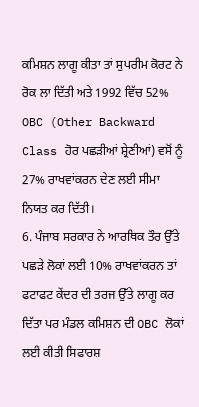ਕਮਿਸ਼ਨ ਲਾਗੂ ਕੀਤਾ ਤਾਂ ਸੁਪਰੀਮ ਕੋਰਟ ਨੇ ਰੋਕ ਲਾ ਦਿੱਤੀ ਅਤੇ 1992 ਵਿੱਚ 52% OBC (Other Backward Class ਹੋਰ ਪਛੜੀਆਂ ਸ਼੍ਰੇਣੀਆਂ) ਵਸੋਂ ਨੂੰ 27% ਰਾਖਵਾਂਕਰਨ ਦੇਣ ਲਈ ਸੀਮਾ ਨਿਯਤ ਕਰ ਦਿੱਤੀ।
6. ਪੰਜਾਬ ਸਰਕਾਰ ਨੇ ਆਰਥਿਕ ਤੌਰ ਉੱਤੇ ਪਛੜੇ ਲੋਕਾਂ ਲਈ 10% ਰਾਖਵਾਂਕਰਨ ਤਾਂ ਫਟਾਫਟ ਕੇਂਦਰ ਦੀ ਤਰਜ ਉੱਤੇ ਲਾਗੂ ਕਰ ਦਿੱਤਾ ਪਰ ਮੰਡਲ ਕਮਿਸ਼ਨ ਦੀ OBC ਲੋਕਾਂ ਲਈ ਕੀਤੀ ਸਿਫਾਰਸ਼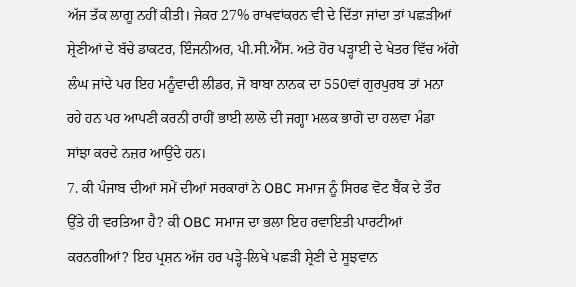ਅੱਜ ਤੱਕ ਲਾਗੂ ਨਹੀਂ ਕੀਤੀ। ਜੇਕਰ 27% ਰਾਖਵਾਂਕਰਨ ਵੀ ਦੇ ਦਿੱਤਾ ਜਾਂਦਾ ਤਾਂ ਪਛੜੀਆਂ ਸ਼੍ਰੇਣੀਆਂ ਦੇ ਬੱਚੇ ਡਾਕਟਰ, ਇੰਜਨੀਅਰ, ਪੀ.ਸੀ.ਐੱਸ. ਅਤੇ ਹੋਰ ਪੜ੍ਹਾਈ ਦੇ ਖੇਤਰ ਵਿੱਚ ਅੱਗੇ ਲੰਘ ਜਾਂਦੇ ਪਰ ਇਹ ਮਨੂੰਵਾਦੀ ਲੀਡਰ, ਜੋ ਬਾਬਾ ਨਾਨਕ ਦਾ 550ਵਾਂ ਗੁਰਪੁਰਬ ਤਾਂ ਮਨਾ ਰਹੇ ਹਨ ਪਰ ਆਪਣੀ ਕਰਨੀ ਰਾਹੀਂ ਭਾਈ ਲਾਲੋ ਦੀ ਜਗ੍ਹਾ ਮਲਕ ਭਾਗੋ ਦਾ ਹਲਵਾ ਮੰਡਾ ਸਾਂਝਾ ਕਰਦੇ ਨਜ਼ਰ ਆਉਂਦੇ ਹਨ।
7. ਕੀ ਪੰਜਾਬ ਦੀਆਂ ਸਮੇਂ ਦੀਆਂ ਸਰਕਾਰਾਂ ਨੇ OBC ਸਮਾਜ ਨੂੰ ਸਿਰਫ ਵੋਟ ਬੈਂਕ ਦੇ ਤੌਰ ਉੱਤੇ ਹੀ ਵਰਤਿਆ ਹੈ? ਕੀ OBC ਸਮਾਜ ਦਾ ਭਲਾ ਇਹ ਰਵਾਇਤੀ ਪਾਰਟੀਆਂ ਕਰਨਗੀਆਂ? ਇਹ ਪ੍ਰਸ਼ਨ ਅੱਜ ਹਰ ਪੜ੍ਹੇ-ਲਿਖੇ ਪਛੜੀ ਸ਼੍ਰੇਣੀ ਦੇ ਸੂਝਵਾਨ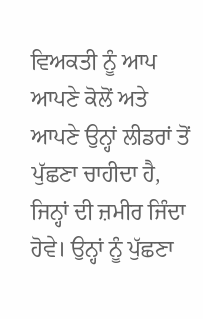ਵਿਅਕਤੀ ਨੂੰ ਆਪ ਆਪਣੇ ਕੋਲੋਂ ਅਤੇ ਆਪਣੇ ਉਨ੍ਹਾਂ ਲੀਡਰਾਂ ਤੋਂ ਪੁੱਛਣਾ ਚਾਹੀਦਾ ਹੈ, ਜਿਨ੍ਹਾਂ ਦੀ ਜ਼ਮੀਰ ਜਿੰਦਾ ਹੋਵੇ। ਉਨ੍ਹਾਂ ਨੂੰ ਪੁੱਛਣਾ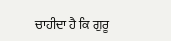ਚਾਹੀਦਾ ਹੈ ਕਿ ਗੁਰੂ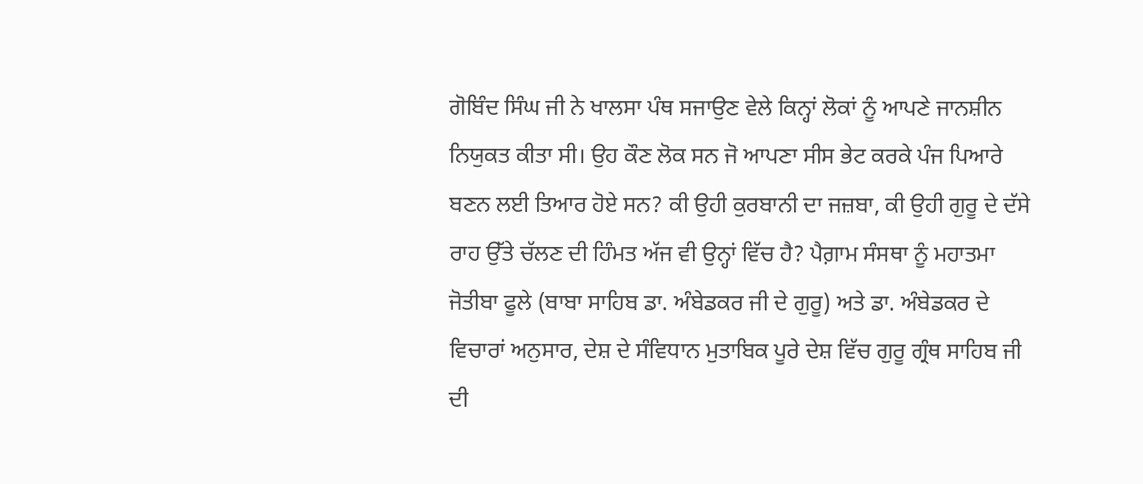ਗੋਬਿੰਦ ਸਿੰਘ ਜੀ ਨੇ ਖਾਲਸਾ ਪੰਥ ਸਜਾਉਣ ਵੇਲੇ ਕਿਨ੍ਹਾਂ ਲੋਕਾਂ ਨੂੰ ਆਪਣੇ ਜਾਨਸ਼ੀਨ ਨਿਯੁਕਤ ਕੀਤਾ ਸੀ। ਉਹ ਕੌਣ ਲੋਕ ਸਨ ਜੋ ਆਪਣਾ ਸੀਸ ਭੇਟ ਕਰਕੇ ਪੰਜ ਪਿਆਰੇ ਬਣਨ ਲਈ ਤਿਆਰ ਹੋਏ ਸਨ? ਕੀ ਉਹੀ ਕੁਰਬਾਨੀ ਦਾ ਜਜ਼ਬਾ, ਕੀ ਉਹੀ ਗੁਰੂ ਦੇ ਦੱਸੇ ਰਾਹ ਉੱਤੇ ਚੱਲਣ ਦੀ ਹਿੰਮਤ ਅੱਜ ਵੀ ਉਨ੍ਹਾਂ ਵਿੱਚ ਹੈ? ਪੈਗ਼ਾਮ ਸੰਸਥਾ ਨੂੰ ਮਹਾਤਮਾ ਜੋਤੀਬਾ ਫੂਲੇ (ਬਾਬਾ ਸਾਹਿਬ ਡਾ. ਅੰਬੇਡਕਰ ਜੀ ਦੇ ਗੁਰੂ) ਅਤੇ ਡਾ. ਅੰਬੇਡਕਰ ਦੇ ਵਿਚਾਰਾਂ ਅਨੁਸਾਰ, ਦੇਸ਼ ਦੇ ਸੰਵਿਧਾਨ ਮੁਤਾਬਿਕ ਪੂਰੇ ਦੇਸ਼ ਵਿੱਚ ਗੁਰੂ ਗ੍ਰੰਥ ਸਾਹਿਬ ਜੀ ਦੀ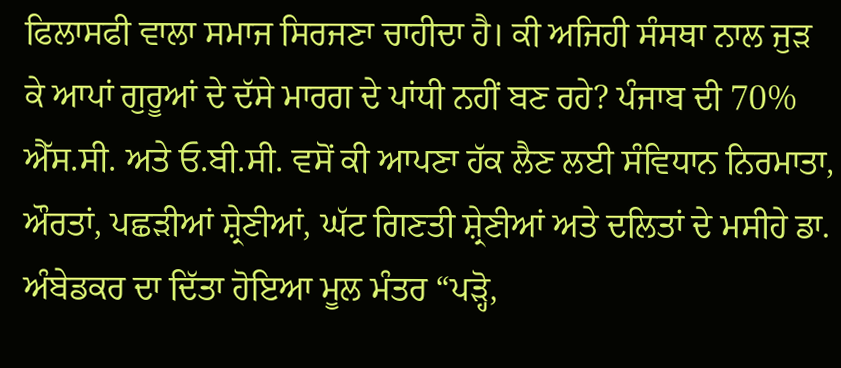ਫਿਲਾਸਫੀ ਵਾਲਾ ਸਮਾਜ ਸਿਰਜਣਾ ਚਾਹੀਦਾ ਹੈ। ਕੀ ਅਜਿਹੀ ਸੰਸਥਾ ਨਾਲ ਜੁੜ ਕੇ ਆਪਾਂ ਗੁਰੂਆਂ ਦੇ ਦੱਸੇ ਮਾਰਗ ਦੇ ਪਾਂਧੀ ਨਹੀਂ ਬਣ ਰਹੇ? ਪੰਜਾਬ ਦੀ 70% ਐੱਸ.ਸੀ. ਅਤੇ ਓ.ਬੀ.ਸੀ. ਵਸੋਂ ਕੀ ਆਪਣਾ ਹੱਕ ਲੈਣ ਲਈ ਸੰਵਿਧਾਨ ਨਿਰਮਾਤਾ, ਔਰਤਾਂ, ਪਛੜੀਆਂ ਸ਼੍ਰੇਣੀਆਂ, ਘੱਟ ਗਿਣਤੀ ਸ਼੍ਰੇਣੀਆਂ ਅਤੇ ਦਲਿਤਾਂ ਦੇ ਮਸੀਹੇ ਡਾ. ਅੰਬੇਡਕਰ ਦਾ ਦਿੱਤਾ ਹੋਇਆ ਮੂਲ ਮੰਤਰ “ਪੜ੍ਹੋ,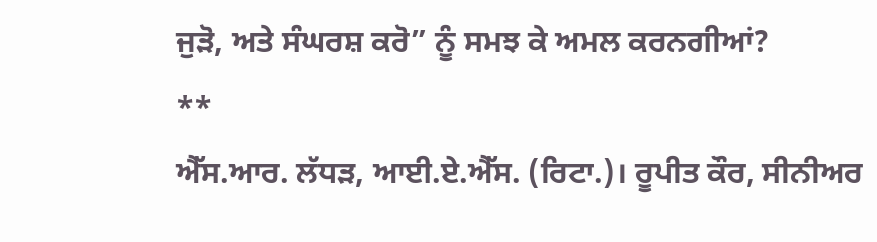ਜੁੜੋ, ਅਤੇ ਸੰਘਰਸ਼ ਕਰੋ” ਨੂੰ ਸਮਝ ਕੇ ਅਮਲ ਕਰਨਗੀਆਂ?
**
ਐੱਸ.ਆਰ. ਲੱਧੜ, ਆਈ.ਏ.ਐੱਸ. (ਰਿਟਾ.)। ਰੂਪੀਤ ਕੌਰ, ਸੀਨੀਅਰ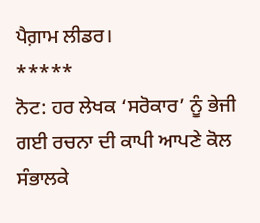ਪੈਗ਼ਾਮ ਲੀਡਰ।
*****
ਨੋਟ: ਹਰ ਲੇਖਕ ‘ਸਰੋਕਾਰ’ ਨੂੰ ਭੇਜੀ ਗਈ ਰਚਨਾ ਦੀ ਕਾਪੀ ਆਪਣੇ ਕੋਲ ਸੰਭਾਲਕੇ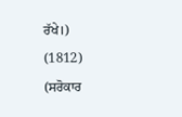ਰੱਖੇ।)
(1812)
(ਸਰੋਕਾਰ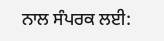ਨਾਲ ਸੰਪਰਕ ਲਈ: